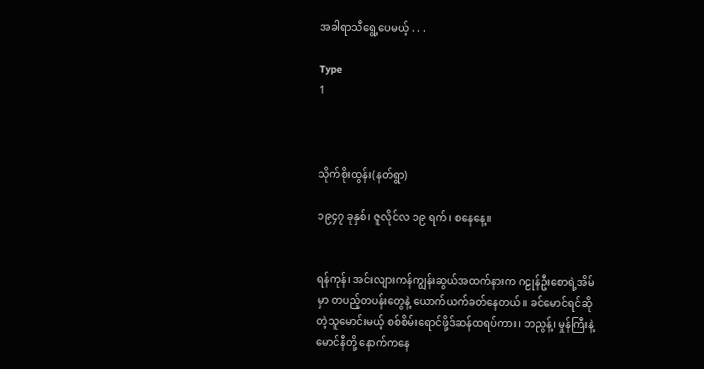အခါရာသီရွေ့ပေမယ့် . . .

Type
1



သိုက်စိုးထွန်း(နတ်ရွာ)

၁၉၄၇ ခုနှစ်၊ ဇူလိုင်လ ၁၉ ရက်၊ စနေနေ့။


ရန်ကုန်၊ အင်းလျားကန်ကျွန်းဆွယ်အထက်နားက ဂဠုန်ဦးစောရဲ့အိမ်မှာ တပည့်တပန်းတွေနဲ့ ယောက်ယက်ခတ်နေတယ်။ ခင်မောင်ရင်ဆိုတဲ့သူမောင်းမယ့် စစ်စိမ်းရောင်ဖို့ဒ်ဆန်ထရပ်ကား၊ ဘညွန့်၊ မှုန်ကြီးနဲ့ မောင်နီတို့ နောက်ကနေ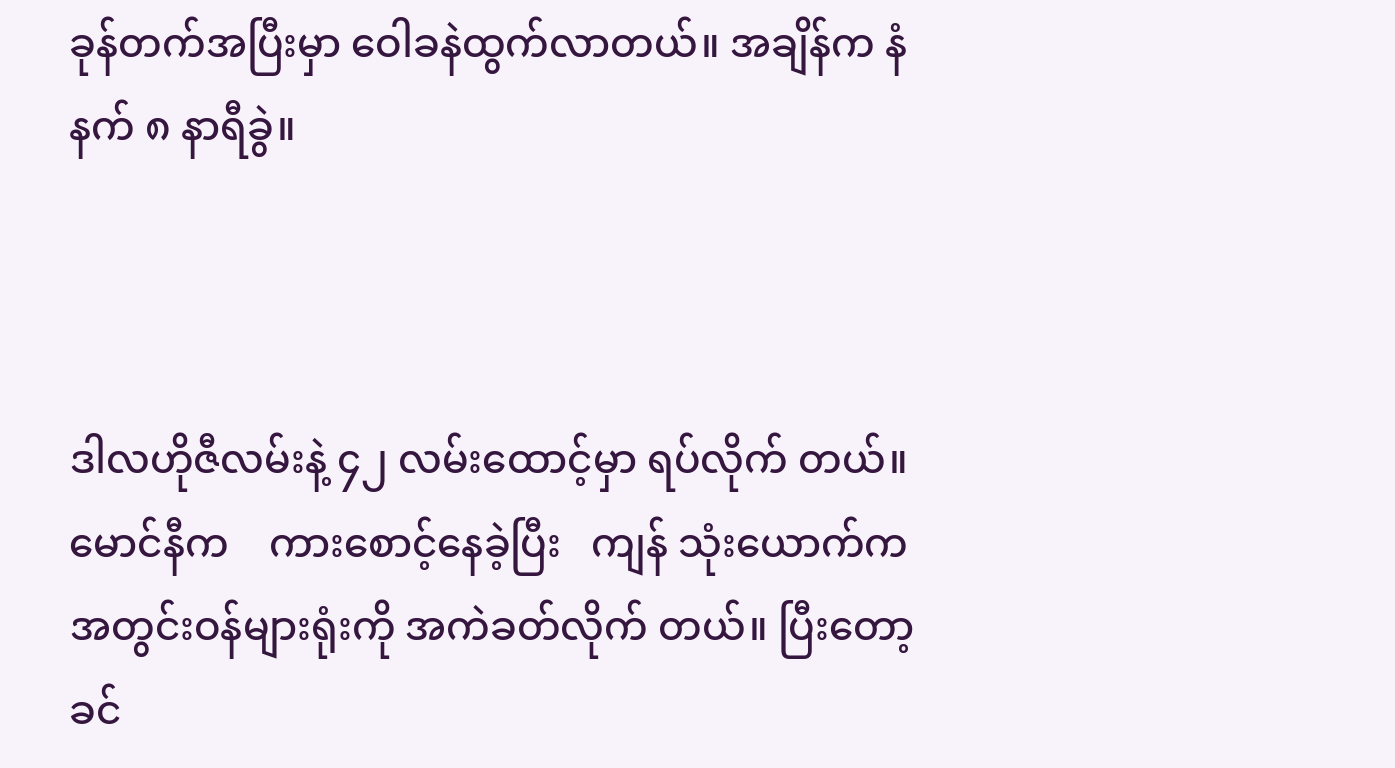ခုန်တက်အပြီးမှာ ဝေါခနဲထွက်လာတယ်။ အချိန်က နံနက် ၈ နာရီခွဲ။



ဒါလဟိုဇီလမ်းနဲ့ ၄၂ လမ်းထောင့်မှာ ရပ်လိုက် တယ်။   မောင်နီက    ကားစောင့်နေခဲ့ပြီး   ကျန် သုံးယောက်က အတွင်းဝန်များရုံးကို အကဲခတ်လိုက် တယ်။ ပြီးတော့ ခင်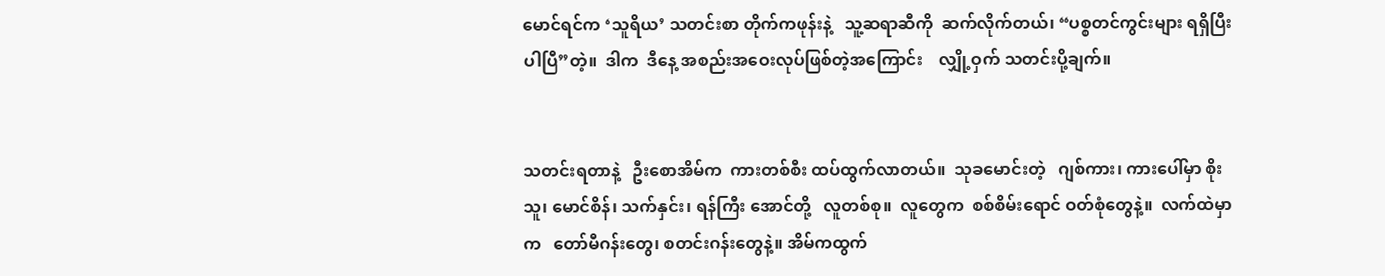မောင်ရင်က ‘သူရိယ’ သတင်းစာ တိုက်ကဖုန်းနဲ့   သူ့ဆရာဆီကို  ဆက်လိုက်တယ်၊ “ပစ္စတင်ကွင်းများ ရရှိပြီးပါပြီ”တဲ့။  ဒါက  ဒီနေ့ အစည်းအဝေးလုပ်ဖြစ်တဲ့အကြောင်း    လျှို့ဝှက် သတင်းပို့ချက်။


သတင်းရတာနဲ့   ဦးစောအိမ်က  ကားတစ်စီး ထပ်ထွက်လာတယ်။  သုခမောင်းတဲ့   ဂျစ်ကား၊ ကားပေါ်မှာ စိုးသူ၊ မောင်စိန်၊ သက်နှင်း၊ ရန်ကြီး အောင်တို့   လူတစ်စု။  လူတွေက  စစ်စိမ်းရောင် ဝတ်စုံတွေနဲ့။  လက်ထဲမှာက   တော်မီဂန်းတွေ၊ စတင်းဂန်းတွေနဲ့။ အိမ်ကထွက်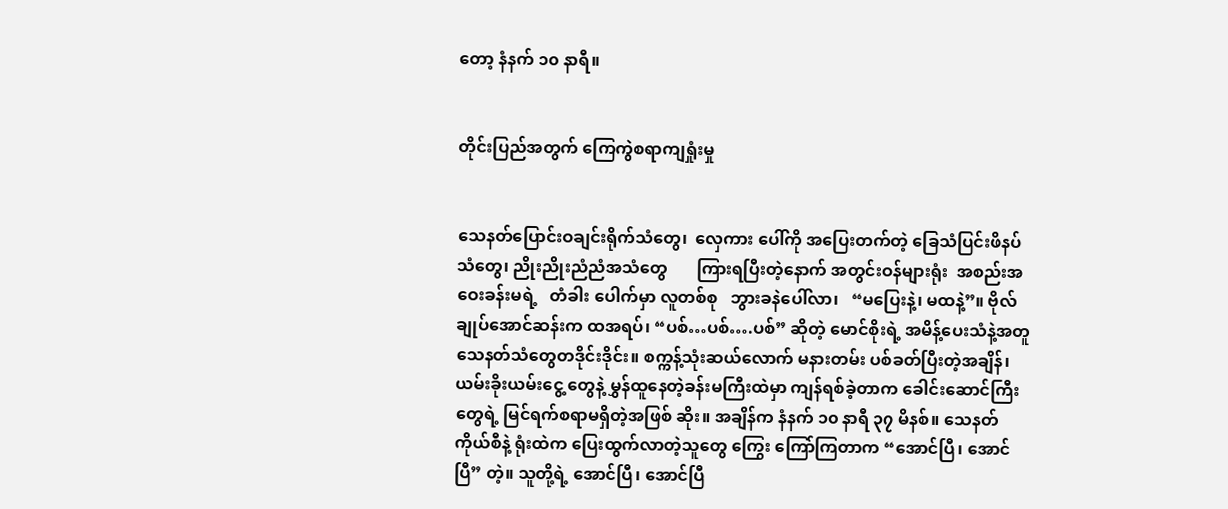တော့ နံနက် ၁၀ နာရီ။


တိုင်းပြည်အတွက် ကြေကွဲစရာကျရှုံးမှု


သေနတ်ပြောင်းဝချင်းရိုက်သံတွေ၊  လှေကား ပေါ်ကို အပြေးတက်တဲ့ ခြေသံပြင်းဖိနပ်သံတွေ၊ ညိုးညိုးညံညံအသံတွေ       ကြားရပြီးတဲ့နောက် အတွင်းဝန်များရုံး  အစည်းအဝေးခန်းမရဲ့   တံခါး ပေါက်မှာ လူတစ်စု   ဘွားခနဲပေါ်လာ၊   “မပြေးနဲ့၊ မထနဲ့”။ ဗိုလ်ချုပ်အောင်ဆန်းက ထအရပ်၊ “ပစ်…ပစ်….ပစ်” ဆိုတဲ့ မောင်စိုးရဲ့ အမိန့်ပေးသံနဲ့အတူ သေနတ်သံတွေတဒိုင်းဒိုင်း။ စက္ကန့်သုံးဆယ်လောက် မနားတမ်း ပစ်ခတ်ပြီးတဲ့အချိန်၊ ယမ်းခိုးယမ်းငွေ့ တွေနဲ့ မွှန်ထူနေတဲ့ခန်းမကြီးထဲမှာ ကျန်ရစ်ခဲ့တာက ခေါင်းဆောင်ကြီးတွေရဲ့ မြင်ရက်စရာမရှိတဲ့အဖြစ် ဆိုး။ အချိန်က နံနက် ၁၀ နာရီ ၃၇ မိနစ်။ သေနတ် ကိုယ်စီနဲ့ ရုံးထဲက ပြေးထွက်လာတဲ့သူတွေ ကြွေး ကြော်ကြတာက “အောင်ပြီ၊ အောင်ပြီ” တဲ့။ သူတို့ရဲ့ အောင်ပြီ၊ အောင်ပြီ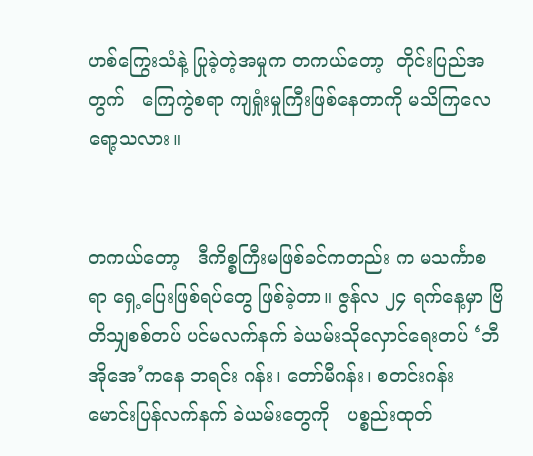ဟစ်ကြွေးသံနဲ့ ပြုခဲ့တဲ့အမှုက တကယ်တော့  တိုင်းပြည်အတွက်   ကြေကွဲစရာ ကျရှုံးမှုကြီးဖြစ်နေတာကို မသိကြလေရော့သလား။


တကယ်တော့   ဒီကိစ္စကြီးမဖြစ်ခင်ကတည်း က မသင်္ကာစရာ ရှေ့ပြေးဖြစ်ရပ်တွေ ဖြစ်ခဲ့တာ။ ဇွန်လ ၂၄ ရက်နေ့မှာ ဗြိတိသျှစစ်တပ် ပင်မလက်နက် ခဲယမ်းသိုလှောင်ရေးတပ် ‘ဘီအိုအေ’ကနေ ဘရင်း ဂန်း၊ တော်မီဂန်း၊ စတင်းဂန်း မောင်းပြန်လက်နက် ခဲယမ်းတွေကို   ပစ္စည်းထုတ်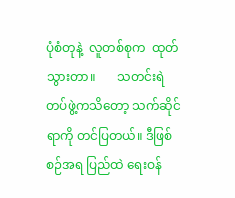ပုံစံတုနဲ့  လူတစ်စုက  ထုတ်သွားတာ။       သတင်းရဲတပ်ဖွဲ့ကသိတော့ သက်ဆိုင်ရာကို တင်ပြတယ်။ ဒီဖြစ်စဉ်အရ ပြည်ထဲ ရေးဝန်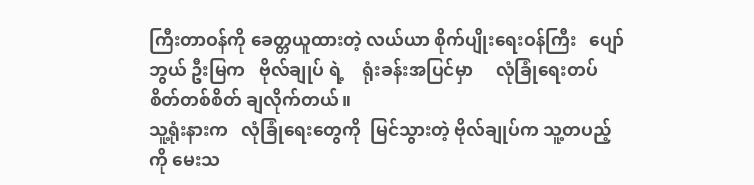ကြီးတာဝန်ကို ခေတ္တယူထားတဲ့ လယ်ယာ စိုက်ပျိုးရေးဝန်ကြီး   ပျော်ဘွယ် ဦးမြက   ဗိုလ်ချုပ် ရဲ့    ရုံးခန်းအပြင်မှာ     လုံခြုံရေးတပ်စိတ်တစ်စိတ် ချလိုက်တယ်။
သူ့ရုံးနားက   လုံခြုံရေးတွေကို  မြင်သွားတဲ့ ဗိုလ်ချုပ်က သူ့တပည့်ကို မေးသ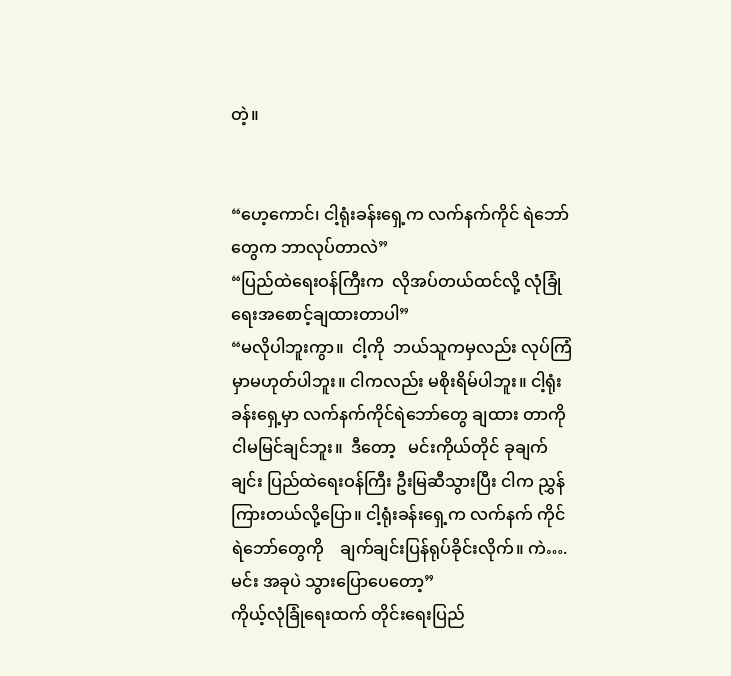တဲ့။


“ဟေ့ကောင်၊ ငါ့ရုံးခန်းရှေ့က လက်နက်ကိုင် ရဲဘော်တွေက ဘာလုပ်တာလဲ”
“ပြည်ထဲရေးဝန်ကြီးက  လိုအပ်တယ်ထင်လို့ လုံခြုံရေးအစောင့်ချထားတာပါ”
“မလိုပါဘူးကွာ။  ငါ့ကို  ဘယ်သူကမှလည်း လုပ်ကြံမှာမဟုတ်ပါဘူး။ ငါကလည်း မစိုးရိမ်ပါဘူး။ ငါ့ရုံးခန်းရှေ့မှာ လက်နက်ကိုင်ရဲဘော်တွေ ချထား တာကို  ငါမမြင်ချင်ဘူး။  ဒီတော့   မင်းကိုယ်တိုင် ခုချက်ချင်း ပြည်ထဲရေးဝန်ကြီး ဦးမြဆီသွားပြီး ငါက ညွှန်ကြားတယ်လို့ပြော။ ငါ့ရုံးခန်းရှေ့က လက်နက် ကိုင် ရဲဘော်တွေကို    ချက်ချင်းပြန်ရုပ်ခိုင်းလိုက်။ ကဲ….မင်း အခုပဲ သွားပြောပေတော့”
ကိုယ့်လုံခြုံရေးထက် တိုင်းရေးပြည်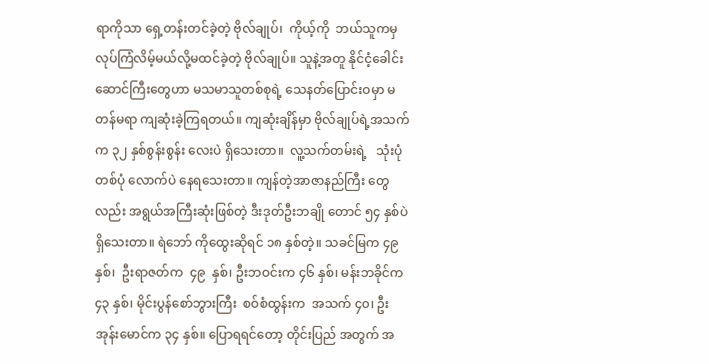ရာကိုသာ ရှေ့တန်းတင်ခဲ့တဲ့ ဗိုလ်ချုပ်၊  ကိုယ့်ကို  ဘယ်သူကမှ လုပ်ကြံလိမ့်မယ်လို့မထင်ခဲ့တဲ့ ဗိုလ်ချုပ်။ သူနဲ့အတူ နိုင်ငံ့ခေါင်းဆောင်ကြီးတွေဟာ မသမာသူတစ်စုရဲ့ သေနတ်ပြောင်းဝမှာ မတန်မရာ ကျဆုံးခဲ့ကြရတယ်။ ကျဆုံးချိန်မှာ ဗိုလ်ချုပ်ရဲ့အသက်က ၃၂ နှစ်စွန်းစွန်း လေးပဲ ရှိသေးတာ။  လူ့သက်တမ်းရဲ့   သုံးပုံတစ်ပုံ လောက်ပဲ နေရသေးတာ။ ကျန်တဲ့အာဇာနည်ကြီး တွေလည်း အရွယ်အကြီးဆုံးဖြစ်တဲ့ ဒီးဒုတ်ဦးဘချို တောင် ၅၄ နှစ်ပဲ ရှိသေးတာ။ ရဲဘော် ကိုထွေးဆိုရင် ၁၈ နှစ်တဲ့။ သခင်မြက ၄၉ နှစ်၊  ဦးရာဇတ်က  ၄၉  နှစ်၊ ဦးဘဝင်းက ၄၆ နှစ်၊ မန်းဘခိုင်က ၄၃ နှစ်၊ မိုင်းပွန်စော်ဘွားကြီး  စဝ်စံထွန်းက  အသက် ၄၀၊ ဦးအုန်းမောင်က ၃၄ နှစ်။ ပြောရရင်တော့ တိုင်းပြည် အတွက် အ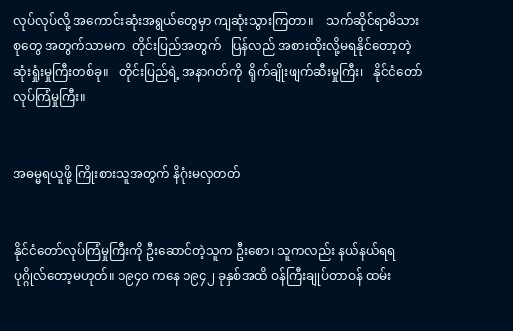လုပ်လုပ်လို့ အကောင်းဆုံးအရွယ်တွေမှာ ကျဆုံးသွားကြတာ။    သက်ဆိုင်ရာမိသားစုတွေ အတွက်သာမက  တိုင်းပြည်အတွက်   ပြန်လည် အစားထိုးလို့မရနိုင်တော့တဲ့   ဆုံးရှုံးမှုကြီးတစ်ခု။   တိုင်းပြည်ရဲ့ အနာဂတ်ကို  ရိုက်ချိုးဖျက်ဆီးမှုကြီး၊   နိုင်ငံတော်လုပ်ကြံမှုကြီး။


အဓမ္မရယူဖို့ ကြိုးစားသူအတွက် နိဂုံးမလှတတ်


နိုင်ငံတော်လုပ်ကြံမှုကြီးကို ဦးဆောင်တဲ့သူက ဦးစော၊ သူကလည်း နယ်နယ်ရရပုဂ္ဂိုလ်တော့မဟုတ်။ ၁၉၄၀ ကနေ ၁၉၄၂ ခုနှစ်အထိ ဝန်ကြီးချုပ်တာဝန် ထမ်း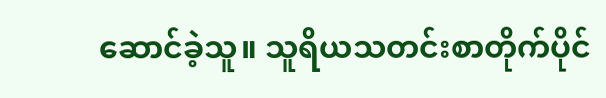ဆောင်ခဲ့သူ။ သူရိယသတင်းစာတိုက်ပိုင်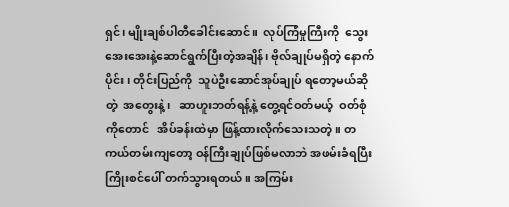ရှင်၊ မျိုးချစ်ပါတီခေါင်းဆောင်။  လုပ်ကြံမှုကြီးကို  သွေးအေးအေးနဲ့ဆောင်ရွက်ပြီးတဲ့အချိန်၊ ဗိုလ်ချုပ်မရှိတဲ့ နောက်ပိုင်း၊ တိုင်းပြည်ကို  သူပဲဦးဆောင်အုပ်ချုပ် ရတော့မယ်ဆိုတဲ့  အတွေးနဲ့၊   ဆာဟူးဘတ်ရန့်နဲ့ တွေ့ရင်ဝတ်မယ့်  ဝတ်စုံကိုတောင်   အိပ်ခန်းထဲမှာ ဖြန့်ထားလိုက်သေးသတဲ့။ တကယ်တမ်းကျတော့ ဝန်ကြီးချုပ်ဖြစ်မလာဘဲ အဖမ်းခံရပြီး   ကြိုးစင်ပေါ် တက်သွားရတယ်။ အကြမ်း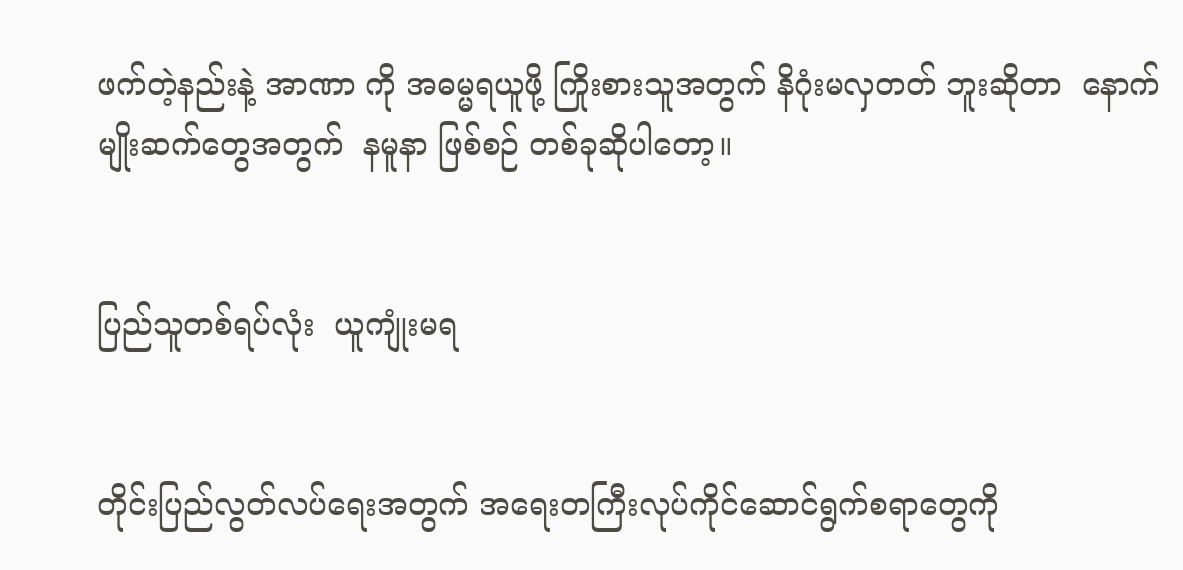ဖက်တဲ့နည်းနဲ့ အာဏာ ကို အဓမ္မရယူဖို့ ကြိုးစားသူအတွက် နိဂုံးမလှတတ် ဘူးဆိုတာ  နောက်မျိုးဆက်တွေအတွက်  နမူနာ ဖြစ်စဉ် တစ်ခုဆိုပါတော့။


ပြည်သူတစ်ရပ်လုံး  ယူကျုံးမရ


တိုင်းပြည်လွတ်လပ်ရေးအတွက် အရေးတကြီးလုပ်ကိုင်ဆောင်ရွက်စရာတွေကို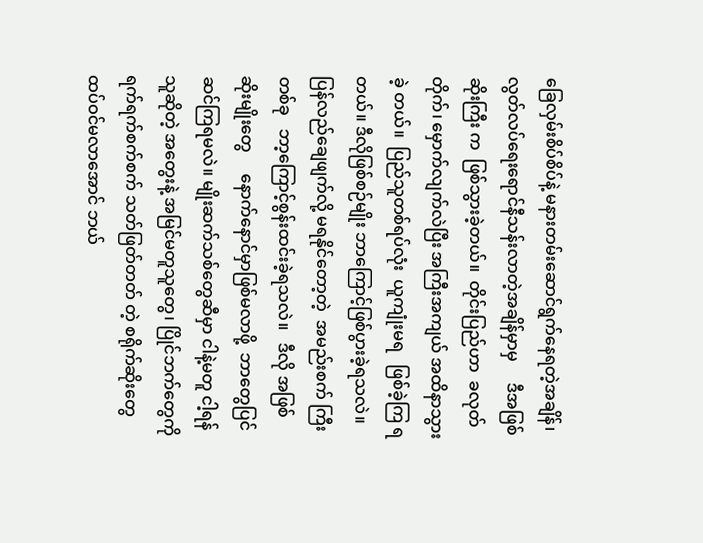ခြေလှမ်းစိပ်စိပ်နဲ့ မနားတမ်းဆောင်ရွက်နေရတဲ့အချိန်၊ လွတ်လပ်ရေးရောင်နီသန်းလာတဲ့အချိန်မှာမှ     ဒီအဖြစ်ဆိုးကြီး က  ဖြစ်သွားခဲ့တယ်။  တိုင်းပြည်ဟာ  ခလုတ်တိုက်၊ မှောက်လျက်လဲပြီး အကြီးအကျယ် အထိနာသွားခဲ့ တယ်။  ပြည်သူတစ်ရပ်လုံး  ယူကျုံးမရ   ဖြစ်ခဲ့ကြ ရတယ်။ ဒီလိုဖြစ်စဉ်မျိုး ဘာကြောင့်ဖြစ်ပွားခဲ့ရသလဲ။ ပြန်လည်ချေဖျက်လို့ မရနိုင်တော့တဲ့  အမည်းစက် ကြီးတစ်ခု   ဘာ့ကြောင့်စွန်းထင်းခဲ့ရသလဲ။   ဒီလို အဖြစ်ဆိုးမျိုးတွေ     နောက်နောင်မှာဖြစ်မလာဖို့  ဘာတွေပြင်ဆင်ကြရမလဲ။ မျိုးဆက်သစ်တွေဆီမှာ ငါနဲ့မတူ ငါ့ရန်သူဆိုတဲ့ အတွေးနဲ့ အမြင်မတူသူတွေ၊ ပြိုင်ဘက်တွေကို ရက်ရက်စက်စက် သတ်ဖြတ်တတ် တဲ့ စရိုက်ဆိုးတွေ ထပ်ဝင်မလာအောင် ဘယ်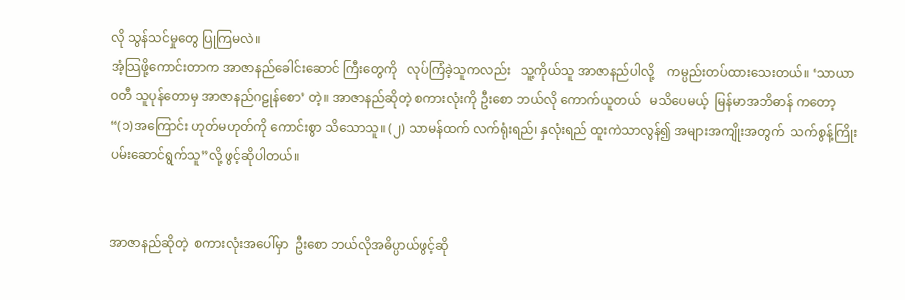လို သွန်သင်မှုတွေ ပြုကြမလဲ။
အံ့သြဖို့ကောင်းတာက အာဇာနည်ခေါင်းဆောင် ကြီးတွေကို   လုပ်ကြံခဲ့သူကလည်း   သူ့ကိုယ်သူ အာဇာနည်ပါလို့    ကမ္ပည်းတပ်ထားသေးတယ်။ ‘သာယာဝတီ သူပုန်တောမှ အာဇာနည်ဂဠုန်စော’ တဲ့။ အာဇာနည်ဆိုတဲ့ စကားလုံးကို ဦးစော ဘယ်လို ကောက်ယူတယ်   မသိပေမယ့်  မြန်မာအဘိဓာန် ကတော့ “(၁)အကြောင်း ဟုတ်မဟုတ်ကို ကောင်းစွာ သိသောသူ။ (၂) သာမန်ထက် လက်ရုံးရည်၊ နှလုံးရည် ထူးကဲသာလွန်၍ အများအကျိုးအတွက်  သက်စွန့်ကြိုးပမ်းဆောင်ရွက်သူ”လို့ ဖွင့်ဆိုပါတယ်။


အာဇာနည်ဆိုတဲ့  စကားလုံးအပေါ်မှာ  ဦးစော ဘယ်လိုအဓိပ္ပာယ်ဖွင့်ဆို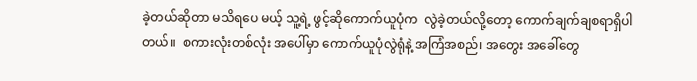ခဲ့တယ်ဆိုတာ မသိရပေ မယ့် သူ့ရဲ့ ဖွင့်ဆိုကောက်ယူပုံက  လွဲခဲ့တယ်လို့တော့ ကောက်ချက်ချစရာရှိပါတယ်။  စကားလုံးတစ်လုံး အပေါ်မှာ ကောက်ယူပုံလွဲရုံနဲ့ အကြံအစည်၊ အတွေး အခေါ်တွေ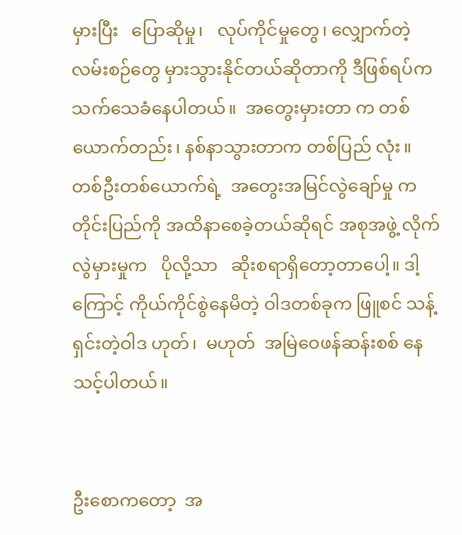မှားပြီး   ပြောဆိုမှု၊   လုပ်ကိုင်မှုတွေ၊ လျှောက်တဲ့လမ်းစဉ်တွေ မှားသွားနိုင်တယ်ဆိုတာကို ဒီဖြစ်ရပ်က  သက်သေခံနေပါတယ်။  အတွေးမှားတာ က တစ်ယောက်တည်း၊ နစ်နာသွားတာက တစ်ပြည် လုံး။ တစ်ဦးတစ်ယောက်ရဲ့  အတွေးအမြင်လွဲချော်မှု က တိုင်းပြည်ကို အထိနာစေခဲ့တယ်ဆိုရင် အစုအဖွဲ့ လိုက်လွဲမှားမှုက   ပိုလို့သာ   ဆိုးစရာရှိတော့တာပေါ့။ ဒါ့ကြောင့် ကိုယ်ကိုင်စွဲနေမိတဲ့ ဝါဒတစ်ခုက ဖြူစင် သန့်ရှင်းတဲ့ဝါဒ ဟုတ်၊  မဟုတ်  အမြဲဝေဖန်ဆန်းစစ် နေသင့်ပါတယ်။


ဦးစောကတော့  အ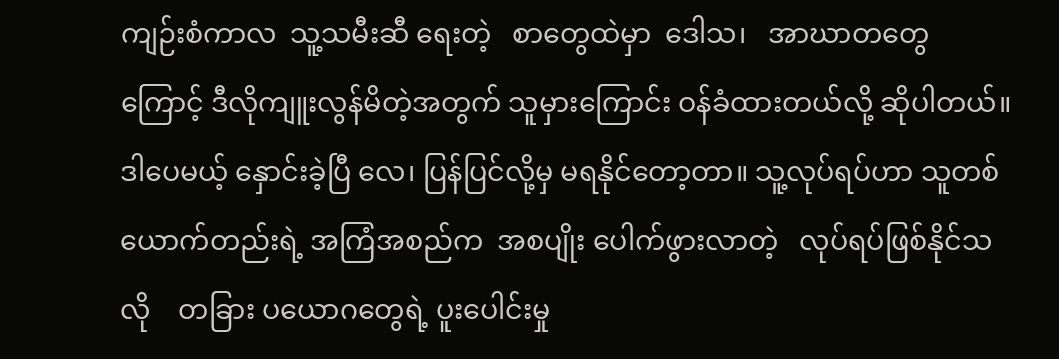ကျဉ်းစံကာလ  သူ့သမီးဆီ ရေးတဲ့   စာတွေထဲမှာ  ဒေါသ၊   အာဃာတတွေ ကြောင့် ဒီလိုကျူးလွန်မိတဲ့အတွက် သူမှားကြောင်း ဝန်ခံထားတယ်လို့ ဆိုပါတယ်။ ဒါပေမယ့် နှောင်းခဲ့ပြီ လေ၊ ပြန်ပြင်လို့မှ မရနိုင်တော့တာ။ သူ့လုပ်ရပ်ဟာ သူတစ်ယောက်တည်းရဲ့ အကြံအစည်က  အစပျိုး ပေါက်ဖွားလာတဲ့   လုပ်ရပ်ဖြစ်နိုင်သလို    တခြား ပယောဂတွေရဲ့ ပူးပေါင်းမှု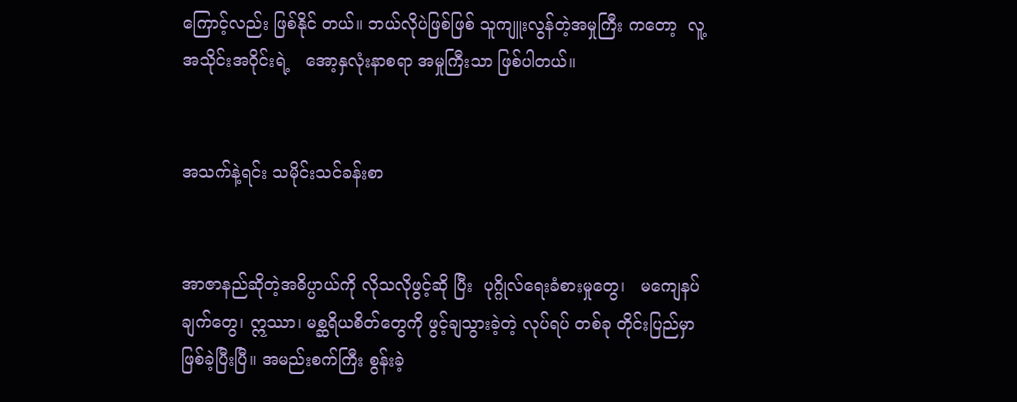ကြောင့်လည်း ဖြစ်နိုင် တယ်။ ဘယ်လိုပဲဖြစ်ဖြစ် သူကျူးလွန်တဲ့အမှုကြီး ကတော့  လူ့အသိုင်းအဝိုင်းရဲ့   အော့နှလုံးနာစရာ အမှုကြီးသာ ဖြစ်ပါတယ်။


အသက်နဲ့ရင်း သမိုင်းသင်ခန်းစာ


အာဇာနည်ဆိုတဲ့အဓိပ္ပာယ်ကို လိုသလိုဖွင့်ဆို ပြီး  ပုဂ္ဂိုလ်ရေးခံစားမှုတွေ၊   မကျေနပ်ချက်တွေ၊ ဣဿာ၊ မစ္ဆရိယစိတ်တွေကို ဖွင့်ချသွားခဲ့တဲ့ လုပ်ရပ် တစ်ခု တိုင်းပြည်မှာ ဖြစ်ခဲ့ပြီးပြီ။ အမည်းစက်ကြီး စွန်းခဲ့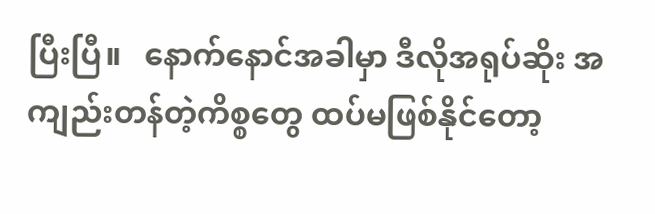ပြီးပြီ။   နောက်နောင်အခါမှာ ဒီလိုအရုပ်ဆိုး အကျည်းတန်တဲ့ကိစ္စတွေ ထပ်မဖြစ်နိုင်တော့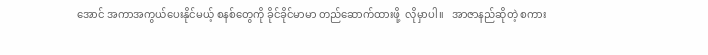အောင် အကာအကွယ်ပေးနိုင်မယ့် စနစ်တွေကို ခိုင်ခိုင်မာမာ တည်ဆောက်ထားဖို့  လိုမှာပါ။   အာဇာနည်ဆိုတဲ့ စကား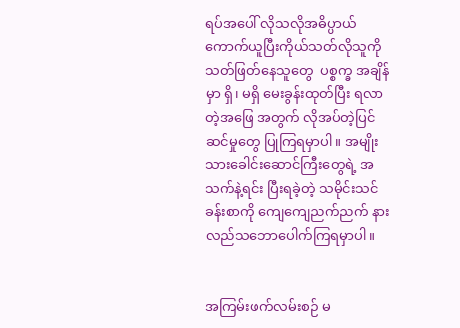ရပ်အပေါ် လိုသလိုအဓိပ္ပာယ်ကောက်ယူပြီးကိုယ်သတ်လိုသူကို  သတ်ဖြတ်နေသူတွေ  ပစ္စက္ခ အချိန်မှာ ရှိ၊ မရှိ မေးခွန်းထုတ်ပြီး ရလာတဲ့အဖြေ အတွက် လိုအပ်တဲ့ပြင်ဆင်မှုတွေ ပြုကြရမှာပါ။ အမျိုးသားခေါင်းဆောင်ကြီးတွေရဲ့ အသက်နဲ့ရင်း ပြီးရခဲ့တဲ့ သမိုင်းသင်ခန်းစာကို ကျေကျေညက်ညက် နားလည်သဘောပေါက်ကြရမှာပါ။


အကြမ်းဖက်လမ်းစဉ် မ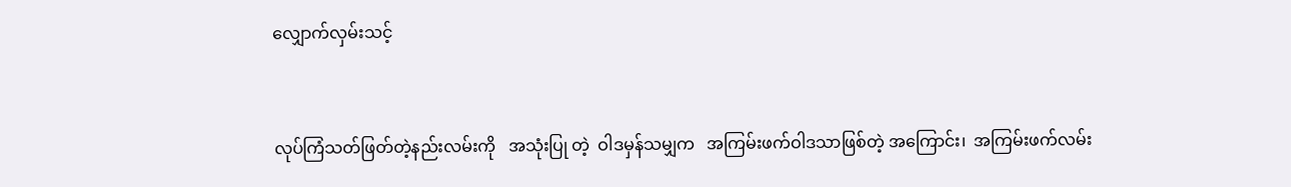လျှောက်လှမ်းသင့်


လုပ်ကြံသတ်ဖြတ်တဲ့နည်းလမ်းကို   အသုံးပြု တဲ့  ဝါဒမှန်သမျှက   အကြမ်းဖက်ဝါဒသာဖြစ်တဲ့ အကြောင်း၊  အကြမ်းဖက်လမ်း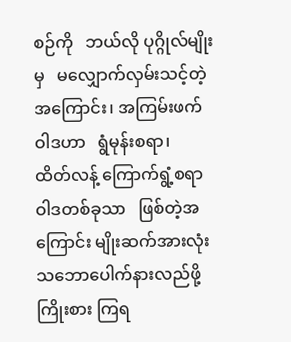စဉ်ကို   ဘယ်လို ပုဂ္ဂိုလ်မျိုးမှ   မလျှောက်လှမ်းသင့်တဲ့အကြောင်း၊ အကြမ်းဖက်ဝါဒဟာ   ရွံမုန်းစရာ၊   ထိတ်လန့် ကြောက်ရွံ့စရာဝါဒတစ်ခုသာ   ဖြစ်တဲ့အကြောင်း မျိုးဆက်အားလုံး သဘောပေါက်နားလည်ဖို့ ကြိုးစား ကြရ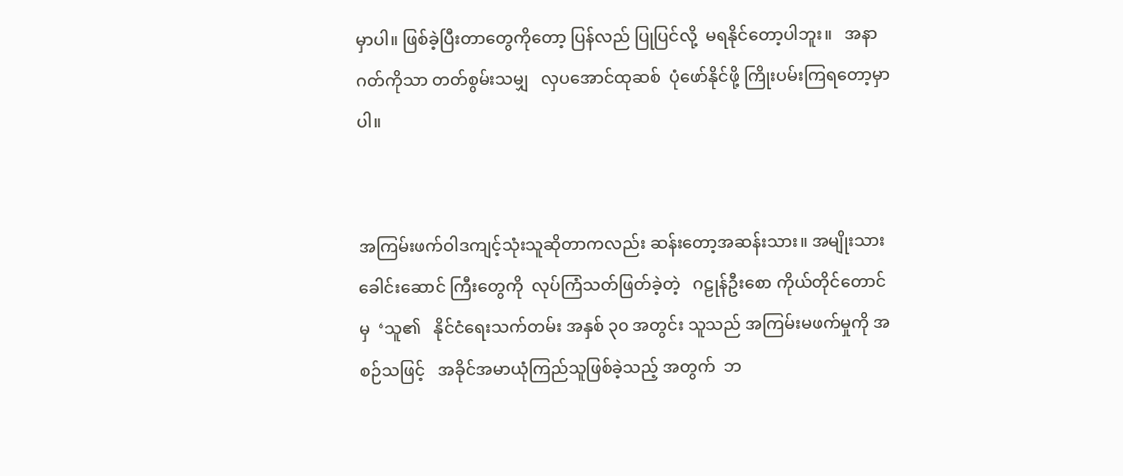မှာပါ။ ဖြစ်ခဲ့ပြီးတာတွေကိုတော့ ပြန်လည် ပြုပြင်လို့  မရနိုင်တော့ပါဘူး။   အနာဂတ်ကိုသာ တတ်စွမ်းသမျှ   လှပအောင်ထုဆစ်  ပုံဖော်နိုင်ဖို့ ကြိုးပမ်းကြရတော့မှာပါ။


အကြမ်းဖက်ဝါဒကျင့်သုံးသူဆိုတာကလည်း ဆန်းတော့အဆန်းသား။ အမျိုးသားခေါင်းဆောင် ကြီးတွေကို  လုပ်ကြံသတ်ဖြတ်ခဲ့တဲ့   ဂဠုန်ဦးစော ကိုယ်တိုင်တောင်မှ  ‘သူ၏   နိုင်ငံရေးသက်တမ်း အနှစ် ၃၀ အတွင်း သူသည် အကြမ်းမဖက်မှုကို အစဉ်သဖြင့်   အခိုင်အမာယုံကြည်သူဖြစ်ခဲ့သည့် အတွက်  ဘ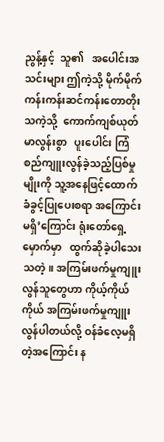ညွန့်နှင့်  သူ၏   အပေါင်းအသင်းများ ဤကဲ့သို့ မိုက်မိုက်ကန်းကန်းဆင်ကန်းတောတိုးသကဲ့သို့  ကောက်ကျစ်ယုတ်မာလွန်းစွာ   ပူးပေါင်း ကြံစည်ကျူးလွန်ခဲ့သည့်ပြစ်မှုမျိုးကို သူ့အနေဖြင့်ထောက်ခံခွင့်ပြုပေးစရာ အကြောင်းမရှိ’ကြောင်း ရုံးတော်ရှေ့မှောက်မှာ   ထွက်ဆိုခဲ့ပါသေးသတဲ့။ အကြမ်းဖက်မှုကျူးလွန်သူတွေဟာ ကိုယ့်ကိုယ်ကိုယ် အကြမ်းဖက်မှုကျူးလွန်ပါတယ်လို့ ဝန်ခံလေ့မရှိ တဲ့အကြောင်း န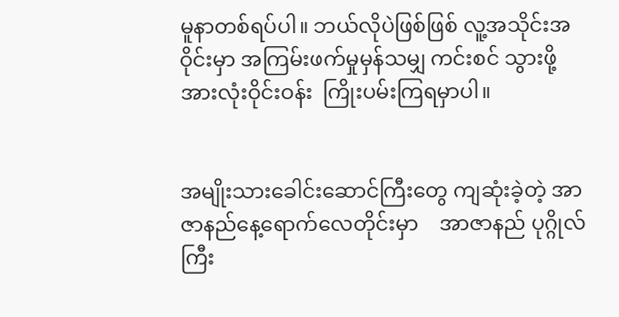မူနာတစ်ရပ်ပါ။ ဘယ်လိုပဲဖြစ်ဖြစ် လူ့အသိုင်းအဝိုင်းမှာ အကြမ်းဖက်မှုမှန်သမျှ ကင်းစင် သွားဖို့   အားလုံးဝိုင်းဝန်း  ကြိုးပမ်းကြရမှာပါ။


အမျိုးသားခေါင်းဆောင်ကြီးတွေ ကျဆုံးခဲ့တဲ့ အာဇာနည်နေ့ရောက်လေတိုင်းမှာ    အာဇာနည် ပုဂ္ဂိုလ်ကြီး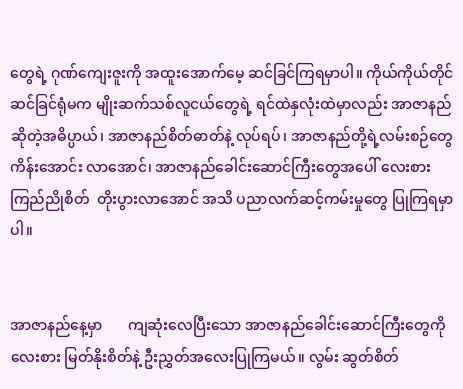တွေရဲ့ ဂုဏ်ကျေးဇူးကို အထူးအောက်မေ့ ဆင်ခြင်ကြရမှာပါ။ ကိုယ်ကိုယ်တိုင်ဆင်ခြင်ရုံမက မျိုးဆက်သစ်လူငယ်တွေရဲ့ ရင်ထဲနှလုံးထဲမှာလည်း အာဇာနည်ဆိုတဲ့အဓိပ္ပာယ်၊ အာဇာနည်စိတ်ဓာတ်နဲ့ လုပ်ရပ်၊ အာဇာနည်တို့ရဲ့လမ်းစဉ်တွေ ကိန်းအောင်း လာအောင်၊ အာဇာနည်ခေါင်းဆောင်ကြီးတွေအပေါ် လေးစားကြည်ညိုစိတ်  တိုးပွားလာအောင် အသိ ပညာလက်ဆင့်ကမ်းမှုတွေ ပြုကြရမှာပါ။


အာဇာနည်နေ့မှာ       ကျဆုံးလေပြီးသော အာဇာနည်ခေါင်းဆောင်ကြီးတွေကို   လေးစား မြတ်နိုးစိတ်နဲ့ ဦးညွှတ်အလေးပြုကြမယ်။ လွမ်း ဆွတ်စိတ်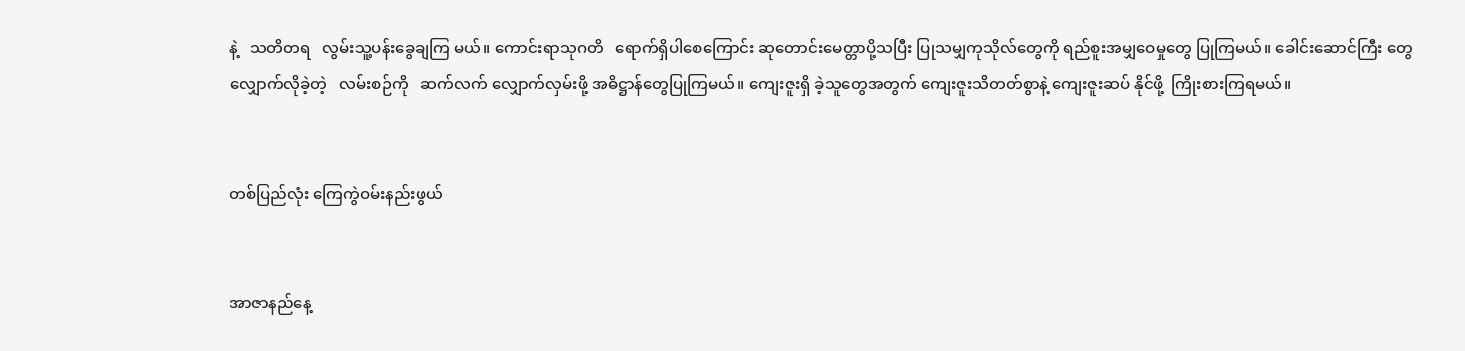နဲ့   သတိတရ   လွမ်းသူ့ပန်းခွေချကြ မယ်။ ကောင်းရာသုဂတိ   ရောက်ရှိပါစေကြောင်း ဆုတောင်းမေတ္တာပို့သပြီး ပြုသမျှကုသိုလ်တွေကို ရည်စူးအမျှဝေမှုတွေ ပြုကြမယ်။ ခေါင်းဆောင်ကြီး တွေ   လျှောက်လိုခဲ့တဲ့   လမ်းစဉ်ကို   ဆက်လက် လျှောက်လှမ်းဖို့ အဓိဋ္ဌာန်တွေပြုကြမယ်။ ကျေးဇူးရှိ ခဲ့သူတွေအတွက် ကျေးဇူးသိတတ်စွာနဲ့ ကျေးဇူးဆပ် နိုင်ဖို့  ကြိုးစားကြရမယ်။


တစ်ပြည်လုံး ကြေကွဲဝမ်းနည်းဖွယ်


အာဇာနည်နေ့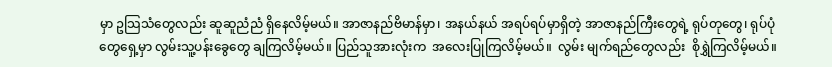မှာ ဥသြသံတွေလည်း ဆူဆူညံညံ ရှိနေလိမ့်မယ်။ အာဇာနည်ဗိမာန်မှာ၊ အနယ်နယ် အရပ်ရပ်မှာရှိတဲ့ အာဇာနည်ကြီးတွေရဲ့ ရုပ်တုတွေ၊ ရုပ်ပုံတွေရှေ့မှာ လွမ်းသူ့ပန်းခွေတွေ ချကြလိမ့်မယ်။ ပြည်သူအားလုံးက  အလေးပြုကြလိမ့်မယ်။  လွမ်း မျက်ရည်တွေလည်း  စိုရွှဲကြလိမ့်မယ်။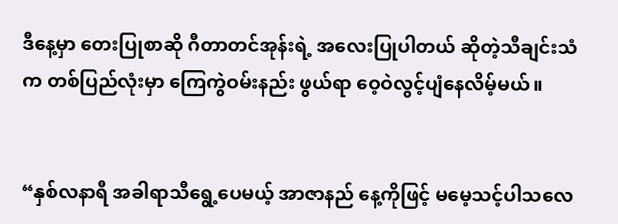ဒီနေ့မှာ တေးပြုစာဆို ဂီတာတင်အုန်းရဲ့ အလေးပြုပါတယ် ဆိုတဲ့သီချင်းသံက တစ်ပြည်လုံးမှာ ကြေကွဲဝမ်းနည်း ဖွယ်ရာ ဝေ့ဝဲလွင့်ပျံနေလိမ့်မယ်။


“နှစ်လနာရီ အခါရာသီရွေ့ပေမယ့် အာဇာနည် နေ့ကိုဖြင့် မမေ့သင့်ပါသလေ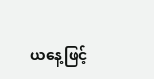ယနေ့ဖြင့်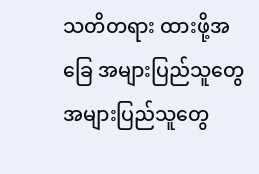သတိတရား ထားဖို့အခြေ အများပြည်သူတွေ အများပြည်သူတွေ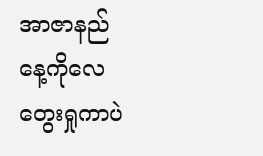အာဇာနည်နေ့ကိုလေ တွေးရှုကာပဲ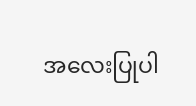အလေးပြုပါ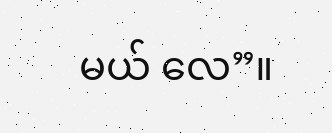မယ် လေ”။